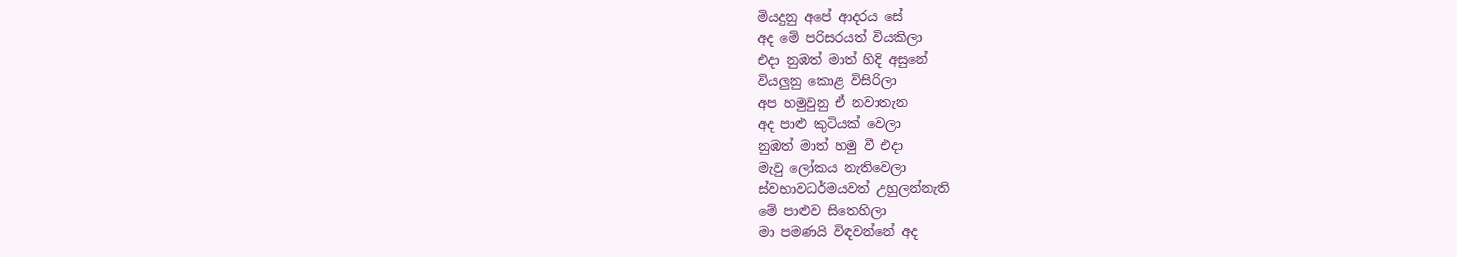මියදුනු අපේ ආදරය සේ
අද මේ පරිසරයත් වියකිලා
එදා නුඹත් මාත් හිදි අසුනේ
වියලුනු කොළ විසිරිලා
අප හමුවුනු ඒ නවාතැන
අද පාළු කුටියක් වෙලා
නුඹත් මාත් හමු වී එදා
මැවු ලෝකය නැතිවෙලා
ස්වභාවධර්මයවත් උහුලන්නැති
මේ පාළුව සිතෙහිලා
මා පමණයි විඳවන්නේ අද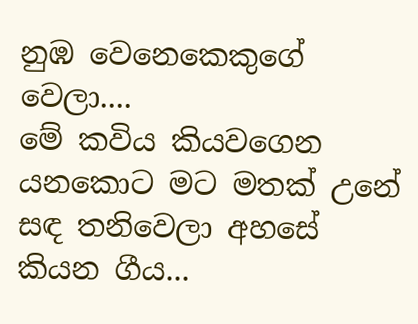නුඹ වෙනෙකෙකුගේ වෙලා....
මේ කවිය කියවගෙන යනකොට මට මතක් උනේ සඳ තනිවෙලා අහසේ කියන ගීය...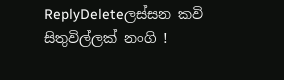ReplyDeleteලස්සන කවි සිතුවිල්ලක් නංගි !